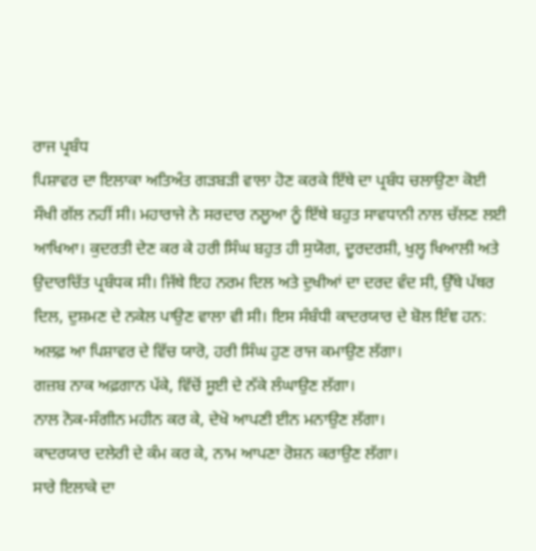ਰਾਜ ਪ੍ਰਬੰਧ
ਪਿਸ਼ਾਵਰ ਦਾ ਇਲਾਕਾ ਅਤਿਅੰਤ ਗੜਬੜੀ ਵਾਲਾ ਹੋਣ ਕਰਕੇ ਇੱਥੇ ਦਾ ਪ੍ਰਬੰਧ ਚਲਾਉਣਾ ਕੋਈ ਸੌਖੀ ਗੱਲ ਨਹੀਂ ਸੀ। ਮਹਾਰਾਜੇ ਨੇ ਸਰਦਾਰ ਨਲੂਆ ਨੂੰ ਇੱਥੇ ਬਹੁਤ ਸਾਵਧਾਨੀ ਨਾਲ ਚੱਲਣ ਲਈ ਆਖਿਆ। ਕੁਦਰਤੀ ਦੇਣ ਕਰ ਕੇ ਹਰੀ ਸਿੰਘ ਬਹੁਤ ਹੀ ਸੁਯੋਗ, ਦੂਰਦਰਸ਼ੀ, ਖੁਲ੍ਹ ਖਿਆਲੀ ਅਤੇ ਉਦਾਰਚਿੱਤ ਪ੍ਰਬੰਧਕ ਸੀ। ਜਿੱਥੇ ਇਹ ਨਰਮ ਦਿਲ ਅਤੇ ਦੁਖੀਆਂ ਦਾ ਦਰਦ ਵੰਦ ਸੀ, ਉੱਥੇ ਪੱਥਰ ਦਿਲ, ਦੁਸ਼ਮਣ ਦੇ ਨਕੇਲ ਪਾਉਣ ਵਾਲਾ ਵੀ ਸੀ। ਇਸ ਸੰਬੰਧੀ ਕਾਦਰਯਾਰ ਦੇ ਬੋਲ ਇੰਞ ਹਨ:
ਅਲਫ਼ ਆ ਪਿਸ਼ਾਵਰ ਦੇ ਵਿੱਚ ਯਾਰੋ, ਹਰੀ ਸਿੰਘ ਹੁਣ ਰਾਜ ਕਮਾਉਣ ਲੱਗਾ।
ਗਜ਼ਬ ਨਾਕ ਅਫ਼ਗਾਨ ਪੱਕੇ, ਵਿੱਚੋਂ ਸੂਈ ਦੇ ਨੱਕੇ ਲੰਘਾਉਣ ਲੱਗਾ।
ਨਾਲ ਨੋਕ-ਸੰਗੀਨ ਮਹੀਨ ਕਰ ਕੇ, ਦੇਖੋ ਆਪਣੀ ਈਨ ਮਨਾਉਣ ਲੱਗਾ।
ਕਾਦਰਯਾਰ ਦਲੇਰੀ ਦੇ ਕੰਮ ਕਰ ਕੇ, ਨਾਮ ਆਪਣਾ ਰੋਸ਼ਨ ਕਰਾਉਣ ਲੱਗਾ।
ਸਾਰੇ ਇਲਾਕੇ ਦਾ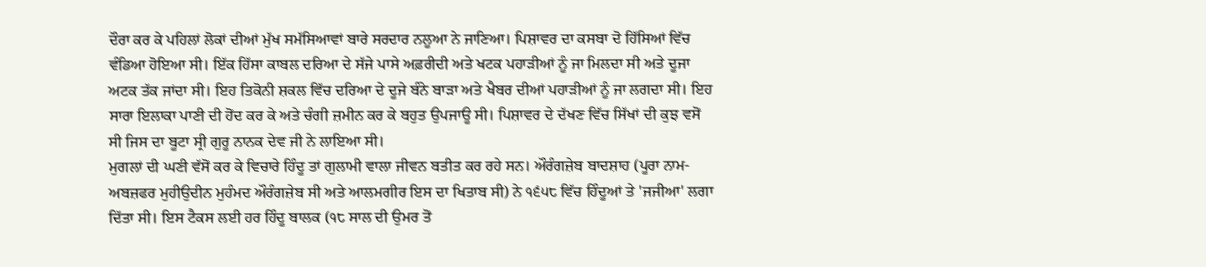ਦੌਰਾ ਕਰ ਕੇ ਪਹਿਲਾਂ ਲੋਕਾਂ ਦੀਆਂ ਮੁੱਖ ਸਮੱਸਿਆਵਾਂ ਬਾਰੇ ਸਰਦਾਰ ਨਲੂਆ ਨੇ ਜਾਣਿਆ। ਪਿਸ਼ਾਵਰ ਦਾ ਕਸਬਾ ਦੋ ਹਿੱਸਿਆਂ ਵਿੱਚ ਵੰਡਿਆ ਹੋਇਆ ਸੀ। ਇੱਕ ਹਿੱਸਾ ਕਾਬਲ ਦਰਿਆ ਦੇ ਸੱਜੇ ਪਾਸੇ ਅਫ਼ਰੀਦੀ ਅਤੇ ਖਟਕ ਪਹਾੜੀਆਂ ਨੂੰ ਜਾ ਮਿਲਦਾ ਸੀ ਅਤੇ ਦੂਜਾ ਅਟਕ ਤੱਕ ਜਾਂਦਾ ਸੀ। ਇਹ ਤਿਕੋਨੀ ਸ਼ਕਲ ਵਿੱਚ ਦਰਿਆ ਦੇ ਦੂਜੇ ਬੰਨੇ ਬਾੜਾ ਅਤੇ ਖੈਬਰ ਦੀਆਂ ਪਹਾੜੀਆਂ ਨੂੰ ਜਾ ਲਗਦਾ ਸੀ। ਇਹ ਸਾਰਾ ਇਲਾਕਾ ਪਾਣੀ ਦੀ ਹੋਂਦ ਕਰ ਕੇ ਅਤੇ ਚੰਗੀ ਜ਼ਮੀਨ ਕਰ ਕੇ ਬਹੁਤ ਉਪਜਾਊ ਸੀ। ਪਿਸ਼ਾਵਰ ਦੇ ਦੱਖਣ ਵਿੱਚ ਸਿੱਖਾਂ ਦੀ ਕੁਝ ਵਸੋਂ ਸੀ ਜਿਸ ਦਾ ਬੂਟਾ ਸ੍ਰੀ ਗੁਰੂ ਨਾਨਕ ਦੇਵ ਜੀ ਨੇ ਲਾਇਆ ਸੀ।
ਮੁਗਲਾਂ ਦੀ ਘਣੀ ਵੱਸੋਂ ਕਰ ਕੇ ਵਿਚਾਰੇ ਹਿੰਦੂ ਤਾਂ ਗੁਲਾਮੀ ਵਾਲਾ ਜੀਵਨ ਬਤੀਤ ਕਰ ਰਹੇ ਸਨ। ਔਰੰਗਜ਼ੇਬ ਬਾਦਸ਼ਾਹ (ਪੂਰਾ ਨਾਮ- ਅਬਜ਼ਫਰ ਮੁਹੀਉਦੀਨ ਮੁਹੰਮਦ ਔਰੰਗਜ਼ੇਬ ਸੀ ਅਤੇ ਆਲਮਗੀਰ ਇਸ ਦਾ ਖਿਤਾਬ ਸੀ) ਨੇ ੧੬੫੮ ਵਿੱਚ ਹਿੰਦੂਆਂ ਤੇ 'ਜਜੀਆ' ਲਗਾ ਦਿੱਤਾ ਸੀ। ਇਸ ਟੈਕਸ ਲਈ ਹਰ ਹਿੰਦੂ ਬਾਲਕ (੧੮ ਸਾਲ ਦੀ ਉਮਰ ਤੋਂ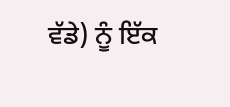ਵੱਡੇ) ਨੂੰ ਇੱਕ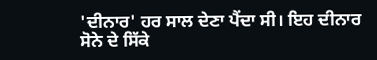'ਦੀਨਾਰ' ਹਰ ਸਾਲ ਦੇਣਾ ਪੈਂਦਾ ਸੀ। ਇਹ ਦੀਨਾਰ ਸੋਨੇ ਦੇ ਸਿੱਕੇ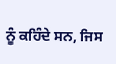ਨੂੰ ਕਹਿੰਦੇ ਸਨ, ਜਿਸ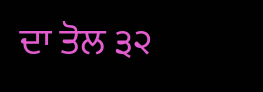ਦਾ ਤੋਲ ੩੨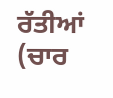ਰੱਤੀਆਂ (ਚਾਰ